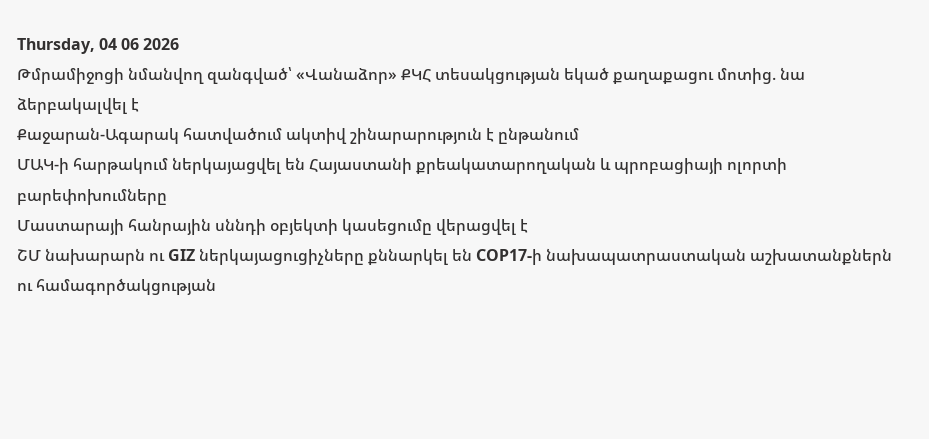Thursday, 04 06 2026
Թմրամիջոցի նմանվող զանգված՝ «Վանաձոր» ՔԿՀ տեսակցության եկած քաղաքացու մոտից. նա ձերբակալվել է
Քաջարան-Ագարակ հատվածում ակտիվ շինարարություն է ընթանում
ՄԱԿ-ի հարթակում ներկայացվել են Հայաստանի քրեակատարողական և պրոբացիայի ոլորտի բարեփոխումները
Մաստարայի հանրային սննդի օբյեկտի կասեցումը վերացվել է
ՇՄ նախարարն ու GIZ ներկայացուցիչները քննարկել են COP17-ի նախապատրաստական աշխատանքներն ու համագործակցության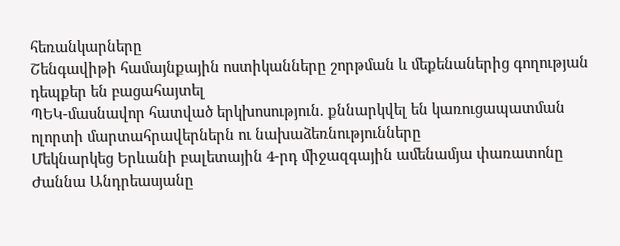հեռանկարները
Շենգավիթի համայնքային ոստիկանները շորթման և մեքենաներից գողության դեպքեր են բացահայտել
ՊԵԿ-մասնավոր հատված երկխոսություն. քննարկվել են կառուցապատման ոլորտի մարտահրավերներն ու նախաձեռնությունները
Մեկնարկեց Երևանի բալետային 4-րդ միջազգային ամենամյա փառատոնը
Ժաննա Անդրեասյանը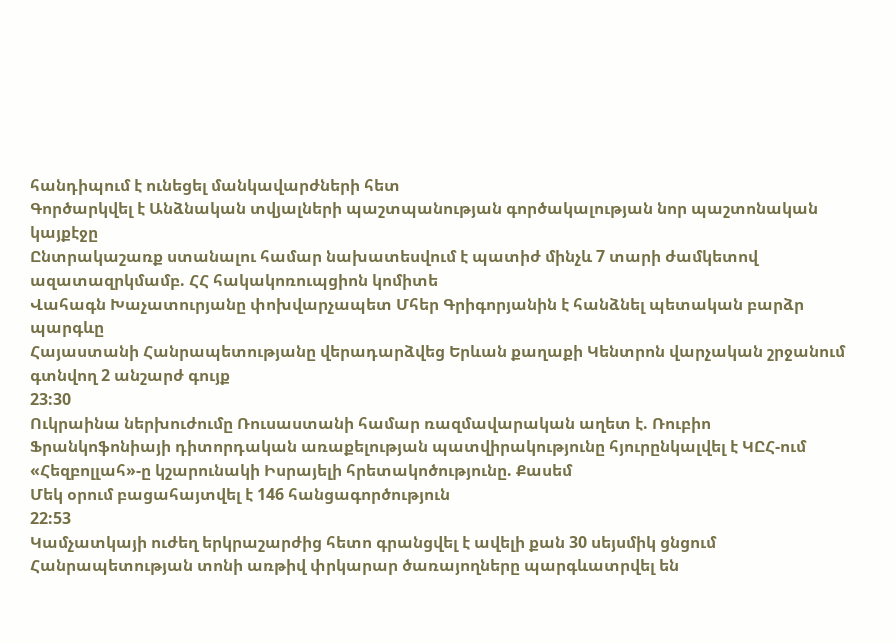հանդիպում է ունեցել մանկավարժների հետ
Գործարկվել է Անձնական տվյալների պաշտպանության գործակալության նոր պաշտոնական կայքէջը
Ընտրակաշառք ստանալու համար նախատեսվում է պատիժ մինչև 7 տարի ժամկետով ազատազրկմամբ. ՀՀ հակակոռուպցիոն կոմիտե
Վահագն Խաչատուրյանը փոխվարչապետ Մհեր Գրիգորյանին է հանձնել պետական բարձր պարգևը
Հայաստանի Հանրապետությանը վերադարձվեց Երևան քաղաքի Կենտրոն վարչական շրջանում գտնվող 2 անշարժ գույք
23:30
Ուկրաինա ներխուժումը Ռուսաստանի համար ռազմավարական աղետ է. Ռուբիո
Ֆրանկոֆոնիայի դիտորդական առաքելության պատվիրակությունը հյուրընկալվել է ԿԸՀ-ում
«Հեզբոլլահ»-ը կշարունակի Իսրայելի հրետակոծությունը. Քասեմ
Մեկ օրում բացահայտվել է 146 հանցագործություն
22:53
Կամչատկայի ուժեղ երկրաշարժից հետո գրանցվել է ավելի քան 30 սեյսմիկ ցնցում
Հանրապետության տոնի առթիվ փրկարար ծառայողները պարգևատրվել են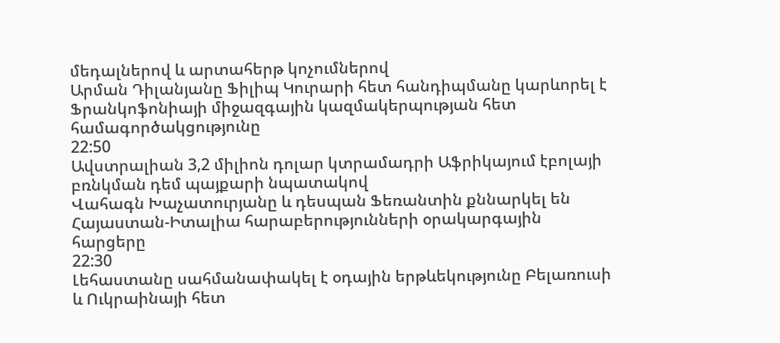մեդալներով և արտահերթ կոչումներով
Արման Դիլանյանը Ֆիլիպ Կուրարի հետ հանդիպմանը կարևորել է Ֆրանկոֆոնիայի միջազգային կազմակերպության հետ համագործակցությունը
22:50
Ավստրալիան 3,2 միլիոն դոլար կտրամադրի Աֆրիկայում էբոլայի բռնկման դեմ պայքարի նպատակով
Վահագն Խաչատուրյանը և դեսպան Ֆեռանտին քննարկել են Հայաստան-Իտալիա հարաբերությունների օրակարգային հարցերը
22:30
Լեհաստանը սահմանափակել է օդային երթևեկությունը Բելառուսի և Ուկրաինայի հետ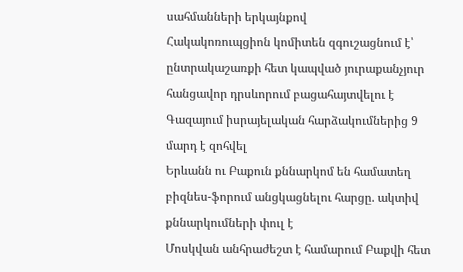սահմանների երկայնքով
Հակակոռուպցիոն կոմիտեն զգուշացնում է՝ ընտրակաշառքի հետ կապված յուրաքանչյուր հանցավոր դրսևորում բացահայտվելու է
Գազայում իսրայելական հարձակումներից 9 մարդ է զոհվել
Երևանն ու Բաքուն քննարկոմ են համատեղ բիզնես-ֆորում անցկացնելու հարցը. ակտիվ քննարկումների փուլ է
Մոսկվան անհրաժեշտ է համարում Բաքվի հետ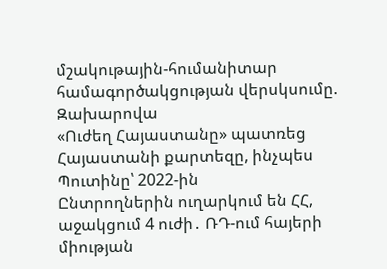մշակութային-հումանիտար համագործակցության վերսկսումը. Զախարովա
«Ուժեղ Հայաստանը» պատռեց Հայաստանի քարտեզը, ինչպես Պուտինը՝ 2022-ին
Ընտրողներին ուղարկում են ՀՀ, աջակցում 4 ուժի․ ՌԴ-ում հայերի միության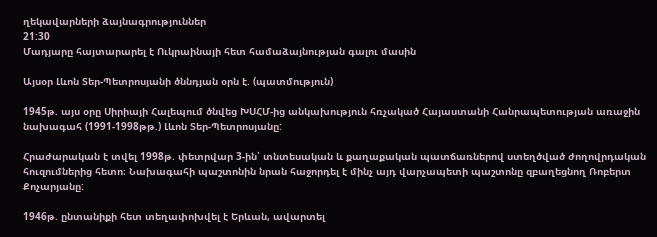ղեկավարների ձայնագրություններ
21:30
Մադյարը հայտարարել է Ուկրաինայի հետ համաձայնության գալու մասին

Այսօր Լևոն Տեր-Պետրոսյանի ծննդյան օրն է. (պատմություն)

1945թ. այս օրը Սիրիայի Հալեպում ծնվեց ԽՍՀՄ-ից անկախություն հռչակած Հայաստանի Հանրապետության առաջին նախագահ (1991-1998թթ.) Լևոն Տեր-Պետրոսյանը:

Հրաժարական է տվել 1998թ. փետրվար 3-ին՝ տնտեսական և քաղաքական պատճառներով ստեղծված ժողովրդական հուզումներից հետո։ Նախագահի պաշտոնին նրան հաջորդել է մինչ այդ վարչապետի պաշտոնը զբաղեցնող Ռոբերտ Քոչարյանը:

1946թ. ընտանիքի հետ տեղափոխվել է Երևան, ավարտել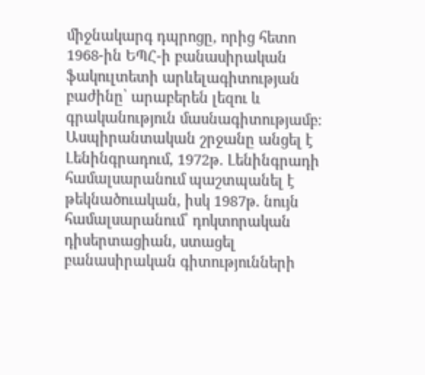միջնակարգ դպրոցը, որից հետո 1968-ին ԵՊՀ-ի բանասիրական ֆակուլտետի արևելագիտության բաժինը՝ արաբերեն լեզու և գրականություն մասնագիտությամբ։ Ասպիրանտական շրջանը անցել է Լենինգրադում, 1972թ. Լենինգրադի համալսարանում պաշտպանել է թեկնածուական, իսկ 1987թ. նույն համալսարանում՝ դոկտորական դիսերտացիան, ստացել բանասիրական գիտությունների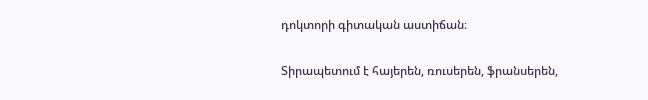դոկտորի գիտական աստիճան։

Տիրապետում է հայերեն, ռուսերեն, ֆրանսերեն,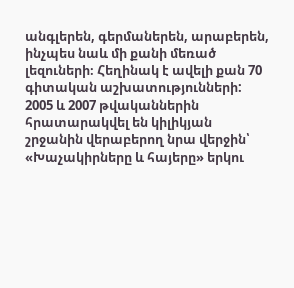անգլերեն, գերմաներեն, արաբերեն, ինչպես նաև մի քանի մեռած լեզուների։ Հեղինակ է ավելի քան 70 գիտական աշխատությունների: 2005 և 2007 թվականներին հրատարակվել են կիլիկյան շրջանին վերաբերող նրա վերջին՝ «Խաչակիրները և հայերը» երկու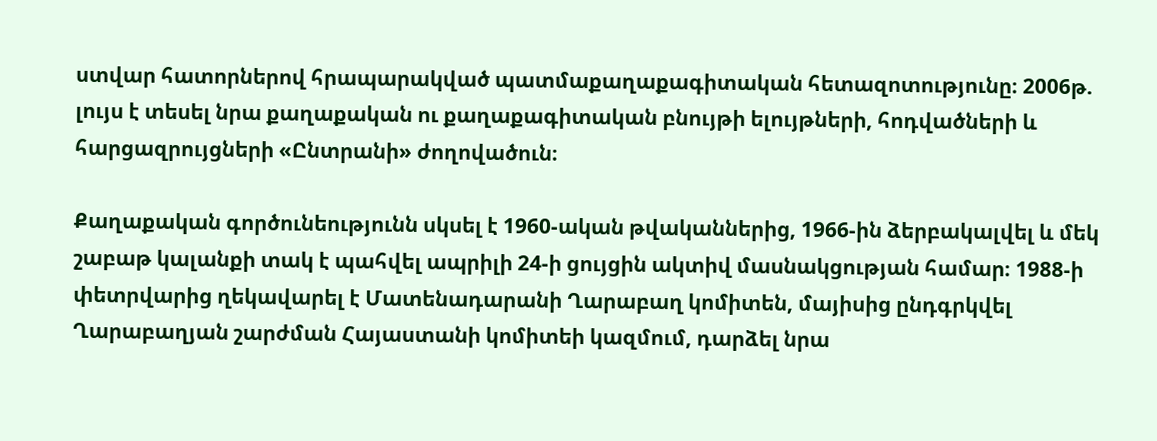ստվար հատորներով հրապարակված պատմաքաղաքագիտական հետազոտությունը։ 2006թ. լույս է տեսել նրա քաղաքական ու քաղաքագիտական բնույթի ելույթների, հոդվածների և հարցազրույցների «Ընտրանի» ժողովածուն։

Քաղաքական գործունեությունն սկսել է 1960-ական թվականներից, 1966-ին ձերբակալվել և մեկ շաբաթ կալանքի տակ է պահվել ապրիլի 24-ի ցույցին ակտիվ մասնակցության համար։ 1988-ի փետրվարից ղեկավարել է Մատենադարանի Ղարաբաղ կոմիտեն, մայիսից ընդգրկվել Ղարաբաղյան շարժման Հայաստանի կոմիտեի կազմում, դարձել նրա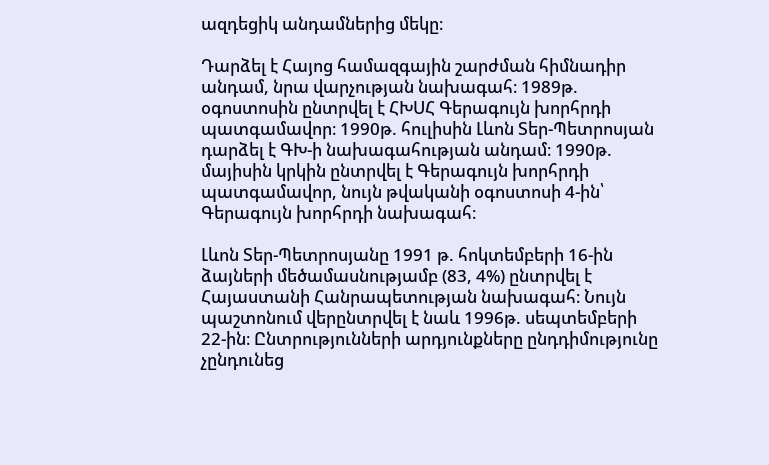ազդեցիկ անդամներից մեկը։

Դարձել է Հայոց համազգային շարժման հիմնադիր անդամ, նրա վարչության նախագահ։ 1989թ. օգոստոսին ընտրվել է ՀԽՍՀ Գերագույն խորհրդի պատգամավոր։ 1990թ. հուլիսին Լևոն Տեր-Պետրոսյան դարձել է ԳԽ-ի նախագահության անդամ։ 1990թ. մայիսին կրկին ընտրվել է Գերագույն խորհրդի պատգամավոր, նույն թվականի օգոստոսի 4-ին՝ Գերագույն խորհրդի նախագահ։

Լևոն Տեր-Պետրոսյանը 1991 թ. հոկտեմբերի 16-ին ձայների մեծամասնությամբ (83, 4%) ընտրվել է Հայաստանի Հանրապետության նախագահ։ Նույն պաշտոնում վերընտրվել է նաև 1996թ. սեպտեմբերի 22-ին։ Ընտրությունների արդյունքները ընդդիմությունը չընդունեց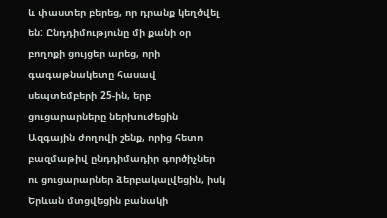և փաստեր բերեց, որ դրանք կեղծվել են: Ընդդիմությունը մի քանի օր բողոքի ցույցեր արեց, որի գագաթնակետը հասավ սեպտեմբերի 25-ին, երբ ցուցարարները ներխուժեցին Ազգային ժողովի շենք, որից հետո բազմաթիվ ընդդիմադիր գործիչներ ու ցուցարարներ ձերբակալվեցին, իսկ Երևան մտցվեցին բանակի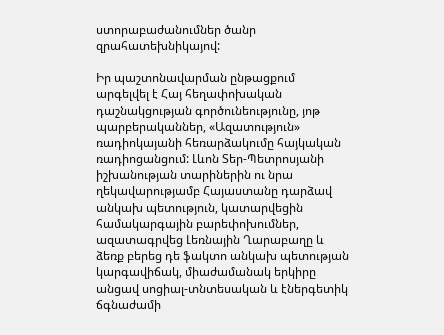ստորաբաժանումներ ծանր զրահատեխնիկայով:

Իր պաշտոնավարման ընթացքում արգելվել է Հայ հեղափոխական դաշնակցության գործունեությունը, յոթ պարբերականներ, «Ազատություն» ռադիոկայանի հեռարձակումը հայկական ռադիոցանցում: Լևոն Տեր-Պետրոսյանի իշխանության տարիներին ու նրա ղեկավարությամբ Հայաստանը դարձավ անկախ պետություն, կատարվեցին համակարգային բարեփոխումներ, ազատագրվեց Լեռնային Ղարաբաղը և ձեռք բերեց դե ֆակտո անկախ պետության կարգավիճակ, միաժամանակ երկիրը անցավ սոցիալ-տնտեսական և էներգետիկ ճգնաժամի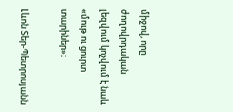միջով, որը ժողովրդական լեզվում կոչվում է նաև «մութ ու ցուրտ տարիներ»։

Լևոն Տեր-Պետրոսյանն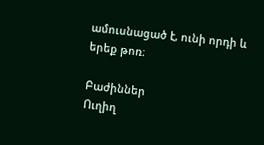ամուսնացած է, ունի որդի և երեք թոռ։

Բաժիններ
Ուղիղ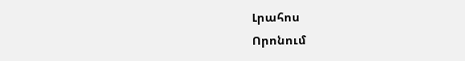Լրահոս
Որոնում